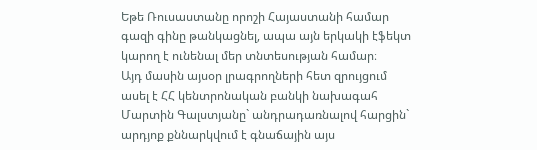Եթե Ռուսաստանը որոշի Հայաստանի համար գազի գինը թանկացնել, ապա այն երկակի էֆեկտ կարող է ունենալ մեր տնտեսության համար։
Այդ մասին այսօր լրագրողների հետ զրույցում ասել է ՀՀ կենտրոնական բանկի նախագահ Մարտին Գալստյանը` անդրադառնալով հարցին` արդյոք քննարկվում է գնաճային այս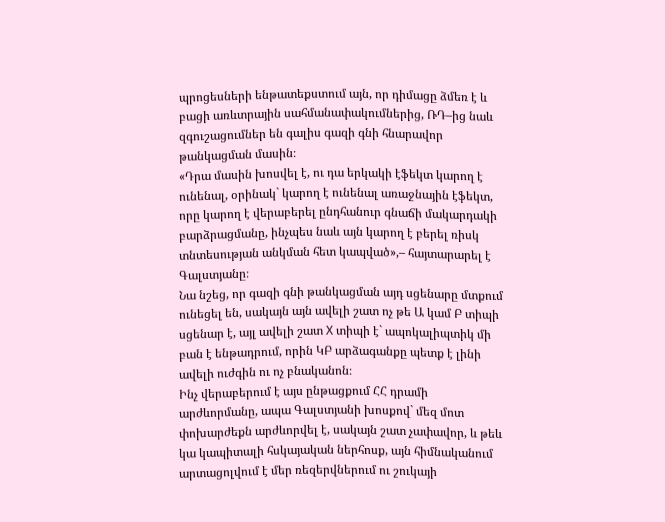պրոցեսների ենթատեքստում այն, որ դիմացը ձմեռ է և բացի առևտրային սահմանափակումներից, ՌԴ–ից նաև զգուշացումներ են գալիս գազի գնի հնարավոր թանկացման մասին։
«Դրա մասին խոսվել է, ու դա երկակի էֆեկտ կարող է ունենալ, օրինակ` կարող է ունենալ առաջնային էֆեկտ, որը կարող է վերաբերել ընդհանուր գնաճի մակարդակի բարձրացմանը, ինչպես նաև այն կարող է բերել ռիսկ տնտեսության անկման հետ կապված»,– հայտարարել է Գալստյանը։
Նա նշեց, որ գազի գնի թանկացման այդ սցենարը մտքում ունեցել են, սակայն այն ավելի շատ ոչ թե Ա կամ Բ տիպի սցենար է, այլ ավելի շատ X տիպի է` ապոկալիպտիկ մի բան է ենթադրում, որին ԿԲ արձագանքը պետք է լինի ավելի ուժգին ու ոչ բնականոն։
Ինչ վերաբերում է այս ընթացքում ՀՀ դրամի արժևորմանը, ապա Գալստյանի խոսքով` մեզ մոտ փոխարժեքն արժևորվել է, սակայն շատ չափավոր, և թեև կա կապիտալի հսկայական ներհոսք, այն հիմնականում արտացոլվում է մեր ռեզերվներում ու շուկայի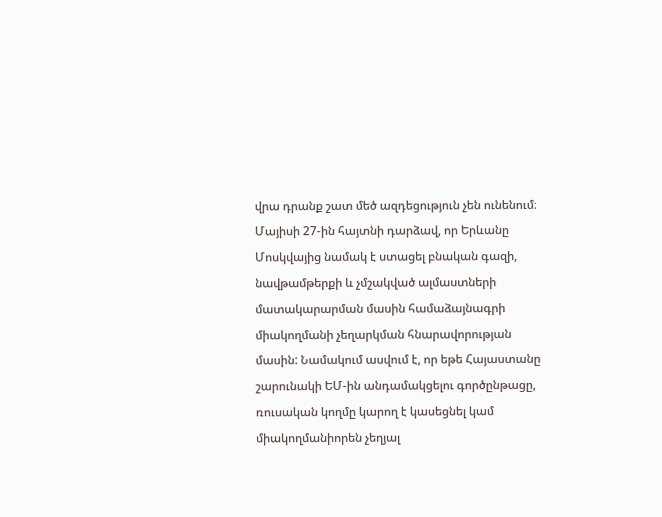վրա դրանք շատ մեծ ազդեցություն չեն ունենում։
Մայիսի 27-ին հայտնի դարձավ, որ Երևանը Մոսկվայից նամակ է ստացել բնական գազի, նավթամթերքի և չմշակված ալմաստների մատակարարման մասին համաձայնագրի միակողմանի չեղարկման հնարավորության մասին: Նամակում ասվում է, որ եթե Հայաստանը շարունակի ԵՄ-ին անդամակցելու գործընթացը, ռուսական կողմը կարող է կասեցնել կամ միակողմանիորեն չեղյալ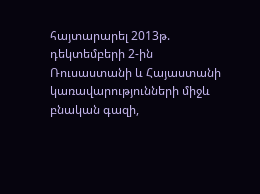հայտարարել 2013թ. դեկտեմբերի 2-ին Ռուսաստանի և Հայաստանի կառավարությունների միջև բնական գազի,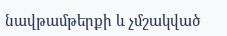նավթամթերքի և չմշակված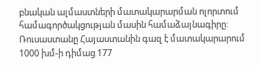բնական ալմաստների մատակարարման ոլորտում համագործակցության մասին համաձայնագիրը:
Ռուսաստանը Հայաստանին գազ է մատակարարում 1000 խմ-ի դիմաց 177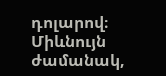դոլարով։ Միևնույն ժամանակ,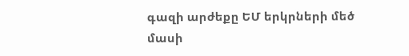գազի արժեքը ԵՄ երկրների մեծ մասի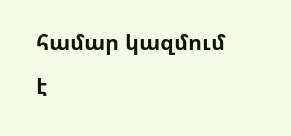համար կազմում է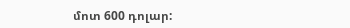մոտ 600 դոլար: